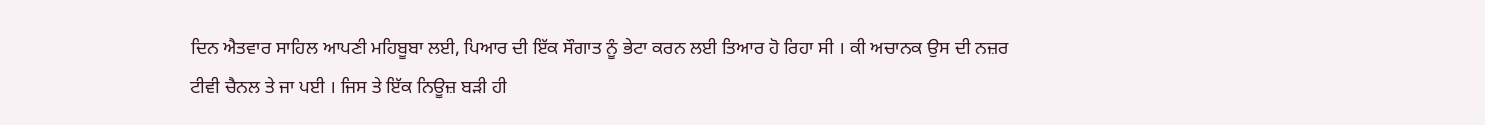ਦਿਨ ਐਤਵਾਰ ਸਾਹਿਲ ਆਪਣੀ ਮਹਿਬੂਬਾ ਲਈ, ਪਿਆਰ ਦੀ ਇੱਕ ਸੌਗਾਤ ਨੂੰ ਭੇਟਾ ਕਰਨ ਲਈ ਤਿਆਰ ਹੋ ਰਿਹਾ ਸੀ । ਕੀ ਅਚਾਨਕ ਉਸ ਦੀ ਨਜ਼ਰ ਟੀਵੀ ਚੈਨਲ ਤੇ ਜਾ ਪਈ । ਜਿਸ ਤੇ ਇੱਕ ਨਿਊਜ਼ ਬੜੀ ਹੀ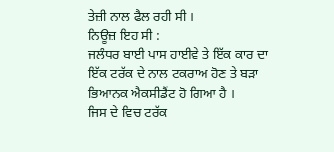ਤੇਜ਼ੀ ਨਾਲ ਫੈਲ ਰਹੀ ਸੀ ।
ਨਿਊਜ਼ ਇਹ ਸੀ :
ਜਲੰਧਰ ਬਾਈ ਪਾਸ ਹਾਈਵੇ ਤੇ ਇੱਕ ਕਾਰ ਦਾ ਇੱਕ ਟਰੱਕ ਦੇ ਨਾਲ ਟਕਰਾਅ ਹੋਣ ਤੇ ਬੜਾ ਭਿਆਨਕ ਐਕਸੀਡੈਂਟ ਹੋ ਗਿਆ ਹੈ ।
ਜਿਸ ਦੇ ਵਿਚ ਟਰੱਕ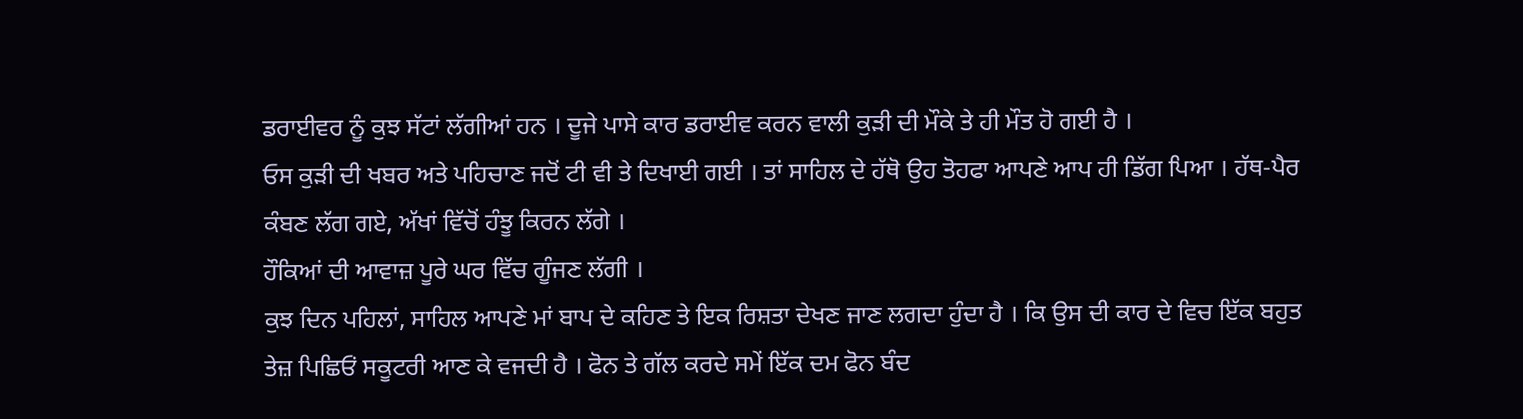ਡਰਾਈਵਰ ਨੂੰ ਕੁਝ ਸੱਟਾਂ ਲੱਗੀਆਂ ਹਨ । ਦੂਜੇ ਪਾਸੇ ਕਾਰ ਡਰਾਈਵ ਕਰਨ ਵਾਲੀ ਕੁੜੀ ਦੀ ਮੌਕੇ ਤੇ ਹੀ ਮੌਤ ਹੋ ਗਈ ਹੈ ।
ਓਸ ਕੁੜੀ ਦੀ ਖਬਰ ਅਤੇ ਪਹਿਚਾਣ ਜਦੋਂ ਟੀ ਵੀ ਤੇ ਦਿਖਾਈ ਗਈ । ਤਾਂ ਸਾਹਿਲ ਦੇ ਹੱਥੋ ਉਹ ਤੋਹਫਾ ਆਪਣੇ ਆਪ ਹੀ ਡਿੱਗ ਪਿਆ । ਹੱਥ-ਪੈਰ ਕੰਬਣ ਲੱਗ ਗਏ, ਅੱਖਾਂ ਵਿੱਚੋਂ ਹੰਝੂ ਕਿਰਨ ਲੱਗੇ ।
ਹੌਕਿਆਂ ਦੀ ਆਵਾਜ਼ ਪੂਰੇ ਘਰ ਵਿੱਚ ਗੂੰਜਣ ਲੱਗੀ ।
ਕੁਝ ਦਿਨ ਪਹਿਲਾਂ, ਸਾਹਿਲ ਆਪਣੇ ਮਾਂ ਬਾਪ ਦੇ ਕਹਿਣ ਤੇ ਇਕ ਰਿਸ਼ਤਾ ਦੇਖਣ ਜਾਣ ਲਗਦਾ ਹੁੰਦਾ ਹੈ । ਕਿ ਉਸ ਦੀ ਕਾਰ ਦੇ ਵਿਚ ਇੱਕ ਬਹੁਤ ਤੇਜ਼ ਪਿਛਿਓਂ ਸਕੂਟਰੀ ਆਣ ਕੇ ਵਜਦੀ ਹੈ । ਫੋਨ ਤੇ ਗੱਲ ਕਰਦੇ ਸਮੇਂ ਇੱਕ ਦਮ ਫੋਨ ਬੰਦ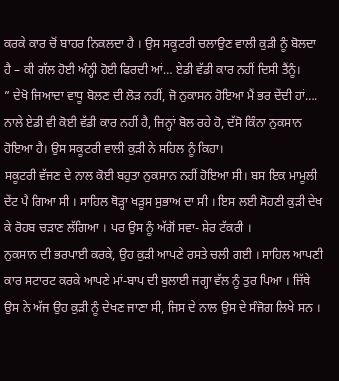ਕਰਕੇ ਕਾਰ ਚੋਂ ਬਾਹਰ ਨਿਕਲਦਾ ਹੈ । ਉਸ ਸਕੂਟਰੀ ਚਲਾਉਣ ਵਾਲੀ ਕੁੜੀ ਨੂੰ ਬੋਲਦਾ ਹੈ – ਕੀ ਗੱਲ ਹੋਈ ਅੰਨ੍ਹੀ ਹੋਈ ਫਿਰਦੀ ਆਂ… ਏਡੀ ਵੱਡੀ ਕਾਰ ਨਹੀਂ ਦਿਸੀ ਤੈਂਨੂੰ।
” ਦੇਖੋ ਜਿਆਦਾ ਵਾਧੂ ਬੋਲਣ ਦੀ ਲੋੜ ਨਹੀਂ, ਜੋ ਨੁਕਾਸਨ ਹੋਇਆ ਮੈਂ ਭਰ ਦੇਂਦੀ ਹਾਂ…. ਨਾਲੇ ਏਡੀ ਵੀ ਕੋਈ ਵੱਡੀ ਕਾਰ ਨਹੀਂ ਹੈ, ਜਿਨ੍ਹਾਂ ਬੋਲ ਰਹੇ ਹੋ, ਦੱਸੋ ਕਿੰਨਾ ਨੁਕਸਾਨ ਹੋਇਆ ਹੈ। ਉਸ ਸਕੂਟਰੀ ਵਾਲੀ ਕੁੜੀ ਨੇ ਸਹਿਲ ਨੂੰ ਕਿਹਾ।
ਸਕੂਟਰੀ ਵੱਜਣ ਦੇ ਨਾਲ ਕੋਈ ਬਹੁਤਾ ਨੁਕਸਾਨ ਨਹੀਂ ਹੋਇਆ ਸੀ। ਬਸ ਇਕ ਮਾਮੂਲੀ ਦੇਂਟ ਪੈ ਗਿਆ ਸੀ । ਸਾਹਿਲ ਥੋੜ੍ਹਾ ਖੜੂਸ ਸੁਭਾਅ ਦਾ ਸੀ । ਇਸ ਲਈ ਸੋਹਣੀ ਕੁੜੀ ਦੇਖ ਕੇ ਰੋਹਬ ਚੜਾਣ ਲੱਗਿਆ । ਪਰ ਉਸ ਨੂੰ ਅੱਗੋਂ ਸਵਾ- ਸ਼ੇਰ ਟੱਕਰੀ ।
ਨੁਕਸਾਨ ਦੀ ਭਰਪਾਈ ਕਰਕੇ, ਉਹ ਕੁੜੀ ਆਪਣੇ ਰਸਤੇ ਚਲੀ ਗਈ । ਸਾਹਿਲ ਆਪਣੀ ਕਾਰ ਸਟਾਰਟ ਕਰਕੇ ਆਪਣੇ ਮਾਂ-ਬਾਪ ਦੀ ਬੁਲਾਈ ਜਗ੍ਹਾ ਵੱਲ ਨੂੰ ਤੁਰ ਪਿਆ । ਜਿੱਥੇ ਉਸ ਨੇ ਅੱਜ ਉਹ ਕੁੜੀ ਨੂੰ ਦੇਖਣ ਜਾਣਾ ਸੀ, ਜਿਸ ਦੇ ਨਾਲ ਉਸ ਦੇ ਸੰਜੋਗ ਲਿਖੇ ਸਨ ।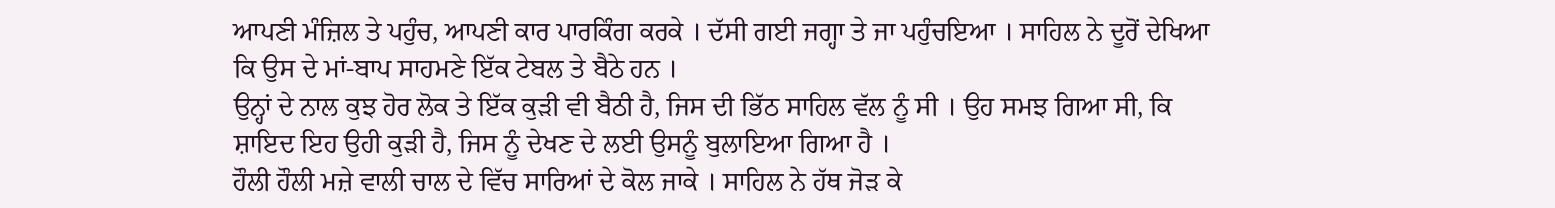ਆਪਣੀ ਮੰਜ਼ਿਲ ਤੇ ਪਹੁੰਚ, ਆਪਣੀ ਕਾਰ ਪਾਰਕਿੰਗ ਕਰਕੇ । ਦੱਸੀ ਗਈ ਜਗ੍ਹਾ ਤੇ ਜਾ ਪਹੁੰਚਇਆ । ਸਾਹਿਲ ਨੇ ਦੂਰੋਂ ਦੇਖਿਆ ਕਿ ਉਸ ਦੇ ਮਾਂ-ਬਾਪ ਸਾਹਮਣੇ ਇੱਕ ਟੇਬਲ ਤੇ ਬੈਠੇ ਹਨ ।
ਉਨ੍ਹਾਂ ਦੇ ਨਾਲ ਕੁਝ ਹੋਰ ਲੋਕ ਤੇ ਇੱਕ ਕੁੜੀ ਵੀ ਬੈਠੀ ਹੈ, ਜਿਸ ਦੀ ਭਿੱਠ ਸਾਹਿਲ ਵੱਲ ਨੂੰ ਸੀ । ਉਹ ਸਮਝ ਗਿਆ ਸੀ, ਕਿ ਸ਼ਾਇਦ ਇਹ ਉਹੀ ਕੁੜੀ ਹੈ, ਜਿਸ ਨੂੰ ਦੇਖਣ ਦੇ ਲਈ ਉਸਨੂੰ ਬੁਲਾਇਆ ਗਿਆ ਹੈ ।
ਹੌਲੀ ਹੌਲੀ ਮਜ਼ੇ ਵਾਲੀ ਚਾਲ ਦੇ ਵਿੱਚ ਸਾਰਿਆਂ ਦੇ ਕੋਲ ਜਾਕੇ । ਸਾਹਿਲ ਨੇ ਹੱਥ ਜੋੜ ਕੇ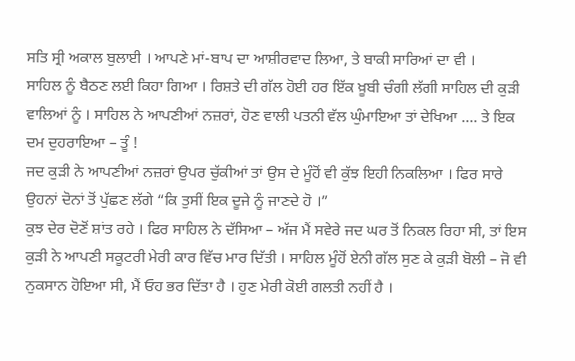ਸਤਿ ਸ੍ਰੀ ਅਕਾਲ ਬੁਲਾਈ । ਆਪਣੇ ਮਾਂ-ਬਾਪ ਦਾ ਆਸ਼ੀਰਵਾਦ ਲਿਆ, ਤੇ ਬਾਕੀ ਸਾਰਿਆਂ ਦਾ ਵੀ ।
ਸਾਹਿਲ ਨੂੰ ਬੈਠਣ ਲਈ ਕਿਹਾ ਗਿਆ । ਰਿਸ਼ਤੇ ਦੀ ਗੱਲ ਹੋਈ ਹਰ ਇੱਕ ਖ਼ੂਬੀ ਚੰਗੀ ਲੱਗੀ ਸਾਹਿਲ ਦੀ ਕੁੜੀ ਵਾਲਿਆਂ ਨੂੰ । ਸਾਹਿਲ ਨੇ ਆਪਣੀਆਂ ਨਜ਼ਰਾਂ, ਹੋਣ ਵਾਲੀ ਪਤਨੀ ਵੱਲ ਘੁੰਮਾਇਆ ਤਾਂ ਦੇਖਿਆ …. ਤੇ ਇਕ ਦਮ ਦੁਹਰਾਇਆ – ਤੂੰ !
ਜਦ ਕੁੜੀ ਨੇ ਆਪਣੀਆਂ ਨਜ਼ਰਾਂ ਉਪਰ ਚੁੱਕੀਆਂ ਤਾਂ ਉਸ ਦੇ ਮੂੰਹੋਂ ਵੀ ਕੁੱਝ ਇਹੀ ਨਿਕਲਿਆ । ਫਿਰ ਸਾਰੇ ਉਹਨਾਂ ਦੋਨਾਂ ਤੋਂ ਪੁੱਛਣ ਲੱਗੇ “ਕਿ ਤੁਸੀਂ ਇਕ ਦੂਜੇ ਨੂੰ ਜਾਣਦੇ ਹੋ ।”
ਕੁਝ ਦੇਰ ਦੋਣੋਂ ਸ਼ਾਂਤ ਰਹੇ । ਫਿਰ ਸਾਹਿਲ ਨੇ ਦੱਸਿਆ – ਅੱਜ ਮੈਂ ਸਵੇਰੇ ਜਦ ਘਰ ਤੋਂ ਨਿਕਲ ਰਿਹਾ ਸੀ, ਤਾਂ ਇਸ ਕੁੜੀ ਨੇ ਆਪਣੀ ਸਕੂਟਰੀ ਮੇਰੀ ਕਾਰ ਵਿੱਚ ਮਾਰ ਦਿੱਤੀ । ਸਾਹਿਲ ਮੂੰਹੋਂ ਏਨੀ ਗੱਲ ਸੁਣ ਕੇ ਕੁੜੀ ਬੋਲੀ – ਜੋ ਵੀ ਨੁਕਸਾਨ ਹੋਇਆ ਸੀ, ਮੈਂ ਓਹ ਭਰ ਦਿੱਤਾ ਹੈ । ਹੁਣ ਮੇਰੀ ਕੋਈ ਗਲਤੀ ਨਹੀਂ ਹੈ ।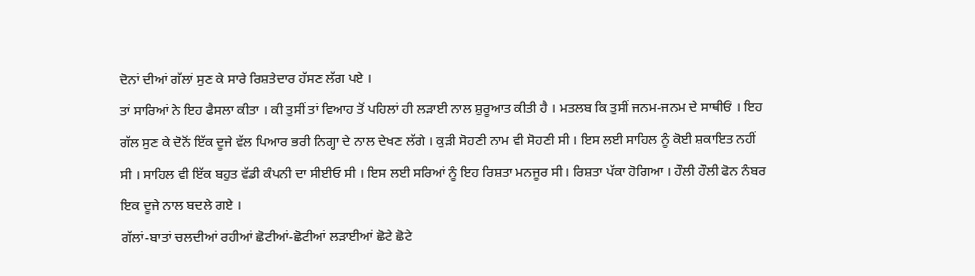ਦੋਨਾਂ ਦੀਆਂ ਗੱਲਾਂ ਸੁਣ ਕੇ ਸਾਰੇ ਰਿਸ਼ਤੇਦਾਰ ਹੱਸਣ ਲੱਗ ਪਏ ।
ਤਾਂ ਸਾਰਿਆਂ ਨੇ ਇਹ ਫੈਸਲਾ ਕੀਤਾ । ਕੀ ਤੁਸੀਂ ਤਾਂ ਵਿਆਹ ਤੋਂ ਪਹਿਲਾਂ ਹੀ ਲੜਾਈ ਨਾਲ ਸ਼ੁਰੂਆਤ ਕੀਤੀ ਹੈ । ਮਤਲਬ ਕਿ ਤੁਸੀਂ ਜਨਮ-ਜਨਮ ਦੇ ਸਾਥੀਓਂ । ਇਹ ਗੱਲ ਸੁਣ ਕੇ ਦੋਨੋਂ ਇੱਕ ਦੂਜੇ ਵੱਲ ਪਿਆਰ ਭਰੀ ਨਿਗ੍ਹਾ ਦੇ ਨਾਲ ਦੇਖਣ ਲੱਗੇ । ਕੁੜੀ ਸੋਹਣੀ ਨਾਮ ਵੀ ਸੋਹਣੀ ਸੀ । ਇਸ ਲਈ ਸਾਹਿਲ ਨੂੰ ਕੋਈ ਸ਼ਕਾਇਤ ਨਹੀਂ ਸੀ । ਸਾਹਿਲ ਵੀ ਇੱਕ ਬਹੁਤ ਵੱਡੀ ਕੰਪਨੀ ਦਾ ਸੀਈਓ ਸੀ । ਇਸ ਲਈ ਸਰਿਆਂ ਨੂੰ ਇਹ ਰਿਸ਼ਤਾ ਮਨਜੂਰ ਸੀ। ਰਿਸ਼ਤਾ ਪੱਕਾ ਹੋਗਿਆ । ਹੌਲੀ ਹੌਲੀ ਫੋਨ ਨੰਬਰ ਇਕ ਦੂਜੇ ਨਾਲ ਬਦਲੇ ਗਏ ।
ਗੱਲਾਂ-ਬਾਤਾਂ ਚਲਦੀਆਂ ਰਹੀਆਂ ਛੋਟੀਆਂ-ਛੋਟੀਆਂ ਲੜਾਈਆਂ ਛੋਟੇ ਛੋਟੇ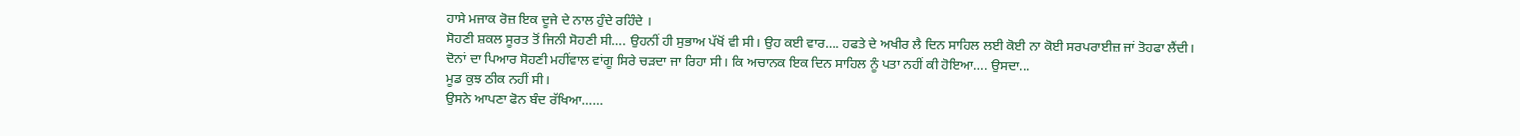ਹਾਸੇ ਮਜਾਕ ਰੋਜ਼ ਇਕ ਦੂਜੇ ਦੇ ਨਾਲ ਹੁੰਦੇ ਰਹਿੰਦੇ ।
ਸੋਹਣੀ ਸ਼ਕਲ ਸੂਰਤ ਤੋਂ ਜਿਨੀ ਸੋਹਣੀ ਸੀ…. ਉਹਨੀਂ ਹੀ ਸੁਭਾਅ ਪੱਖੋਂ ਵੀ ਸੀ। ਉਹ ਕਈ ਵਾਰ…. ਹਫਤੇ ਦੇ ਅਖੀਰ ਲੈ ਦਿਨ ਸਾਹਿਲ ਲਈ ਕੋਈ ਨਾ ਕੋਈ ਸਰਪਰਾਈਜ਼ ਜਾਂ ਤੋਹਫਾ ਲੈਂਦੀ।
ਦੋਨਾਂ ਦਾ ਪਿਆਰ ਸੋਹਣੀ ਮਹੀਂਵਾਲ ਵਾਂਗੂ ਸਿਰੇ ਚੜਦਾ ਜਾ ਰਿਹਾ ਸੀ। ਕਿ ਅਚਾਨਕ ਇਕ ਦਿਨ ਸਾਹਿਲ ਨੂੰ ਪਤਾ ਨਹੀਂ ਕੀ ਹੋਇਆ…. ਉਸਦਾ...
ਮੂਡ ਕੁਝ ਠੀਕ ਨਹੀਂ ਸੀ।
ਉਸਨੇ ਆਪਣਾ ਫੋਨ ਬੰਦ ਰੱਖਿਆ……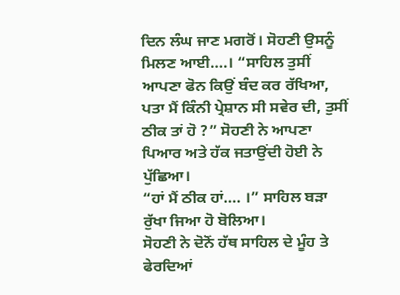ਦਿਨ ਲੰਘ ਜਾਣ ਮਗਰੋਂ। ਸੋਹਣੀ ਉਸਨੂੰ ਮਿਲਣ ਆਈ….। “ਸਾਹਿਲ ਤੁਸੀਂ ਆਪਣਾ ਫੋਨ ਕਿਉਂ ਬੰਦ ਕਰ ਰੱਖਿਆ, ਪਤਾ ਮੈਂ ਕਿੰਨੀ ਪ੍ਰੇਸ਼ਾਨ ਸੀ ਸਵੇਰ ਦੀ, ਤੁਸੀਂ ਠੀਕ ਤਾਂ ਹੋ ?” ਸੋਹਣੀ ਨੇ ਆਪਣਾ ਪਿਆਰ ਅਤੇ ਹੱਕ ਜਤਾਉਂਦੀ ਹੋਈ ਨੇ ਪੁੱਛਿਆ।
“ਹਾਂ ਮੈਂ ਠੀਕ ਹਾਂ…. ।” ਸਾਹਿਲ ਬੜਾ ਰੁੱਖਾ ਜਿਆ ਹੋ ਬੋਲਿਆ।
ਸੋਹਣੀ ਨੇ ਦੋਨੋਂ ਹੱਥ ਸਾਹਿਲ ਦੇ ਮੂੰਹ ਤੇ ਫੇਰਦਿਆਂ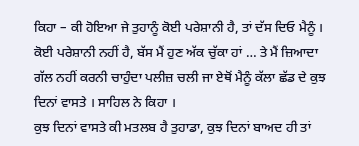ਕਿਹਾ – ਕੀ ਹੋਇਆ ਜੇ ਤੁਹਾਨੂੰ ਕੋਈ ਪਰੇਸ਼ਾਨੀ ਹੈ, ਤਾਂ ਦੱਸ ਦਿਓ ਮੈਨੂੰ ।
ਕੋਈ ਪਰੇਸ਼ਾਨੀ ਨਹੀਂ ਹੈ, ਬੱਸ ਮੈਂ ਹੁਣ ਅੱਕ ਚੁੱਕਾ ਹਾਂ … ਤੇ ਮੈਂ ਜ਼ਿਆਦਾ ਗੱਲ ਨਹੀਂ ਕਰਨੀ ਚਾਹੁੰਦਾ ਪਲੀਜ਼ ਚਲੀ ਜਾ ਏਥੋਂ ਮੈਨੂੰ ਕੱਲਾ ਛੱਡ ਦੇ ਕੁਝ ਦਿਨਾਂ ਵਾਸਤੇ । ਸਾਹਿਲ ਨੇ ਕਿਹਾ ।
ਕੁਝ ਦਿਨਾਂ ਵਾਸਤੇ ਕੀ ਮਤਲਬ ਹੈ ਤੁਹਾਡਾ, ਕੁਝ ਦਿਨਾਂ ਬਾਅਦ ਹੀ ਤਾਂ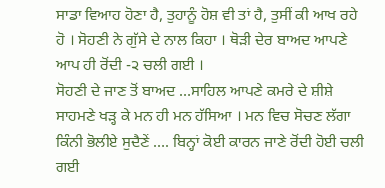ਸਾਡਾ ਵਿਆਹ ਹੋਣਾ ਹੈ, ਤੁਹਾਨੂੰ ਹੋਸ਼ ਵੀ ਤਾਂ ਹੈ, ਤੁਸੀਂ ਕੀ ਆਖ ਰਹੇ ਹੋ । ਸੋਹਣੀ ਨੇ ਗੁੱਸੇ ਦੇ ਨਾਲ ਕਿਹਾ । ਥੋੜੀ ਦੇਰ ਬਾਅਦ ਆਪਣੇ ਆਪ ਹੀ ਰੋਂਦੀ -੨ ਚਲੀ ਗਈ ।
ਸੋਹਣੀ ਦੇ ਜਾਣ ਤੋਂ ਬਾਅਦ …ਸਾਹਿਲ ਆਪਣੇ ਕਮਰੇ ਦੇ ਸ਼ੀਸ਼ੇ ਸਾਹਮਣੇ ਖੜ੍ਹ ਕੇ ਮਨ ਹੀ ਮਨ ਹੱਸਿਆ । ਮਨ ਵਿਚ ਸੋਚਣ ਲੱਗਾ ਕਿੰਨੀ ਭੋਲੀਏ ਸੁਦੈਣੇਂ …. ਬਿਨ੍ਹਾਂ ਕੋਈ ਕਾਰਨ ਜਾਣੇ ਰੋਂਦੀ ਹੋਈ ਚਲੀ ਗਈ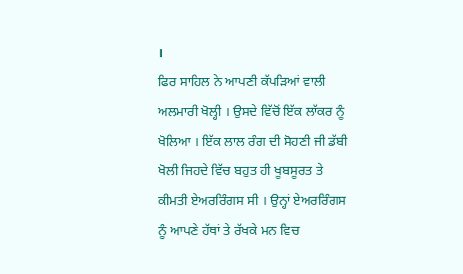।
ਫਿਰ ਸਾਹਿਲ ਨੇ ਆਪਣੀ ਕੱਪੜਿਆਂ ਵਾਲੀ ਅਲਮਾਰੀ ਖੋਲ੍ਹੀ । ਉਸਦੇ ਵਿੱਚੋਂ ਇੱਕ ਲਾੱਕਰ ਨੂੰ ਖੋਲਿਆ । ਇੱਕ ਲਾਲ ਰੰਗ ਦੀ ਸੋਹਣੀ ਜੀ ਡੱਬੀ ਖੋਲੀ ਜਿਹਦੇ ਵਿੱਚ ਬਹੁਤ ਹੀ ਖੂਬਸੂਰਤ ਤੇ ਕੀਮਤੀ ਏਅਰਰਿੰਗਸ ਸੀ । ਉਨ੍ਹਾਂ ਏਅਰਰਿੰਗਸ ਨੂੰ ਆਪਣੇ ਹੱਥਾਂ ਤੇ ਰੱਖਕੇ ਮਨ ਵਿਚ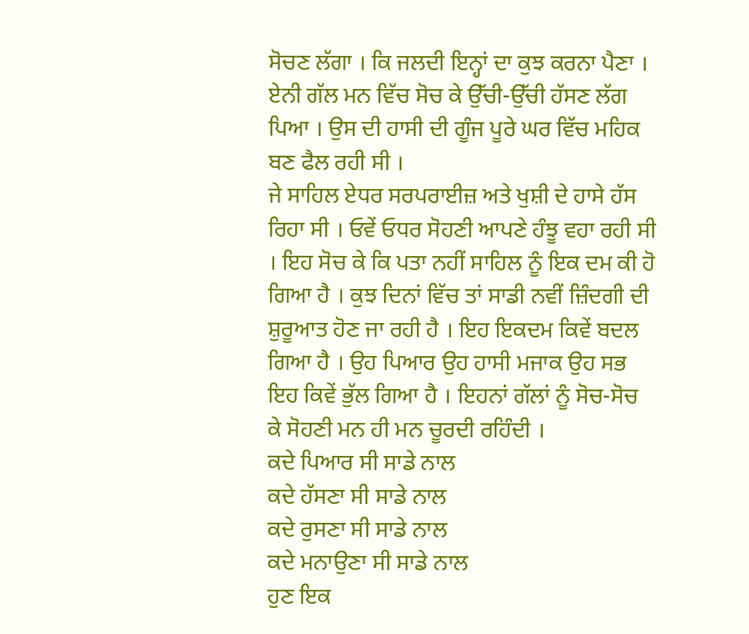ਸੋਚਣ ਲੱਗਾ । ਕਿ ਜਲਦੀ ਇਨ੍ਹਾਂ ਦਾ ਕੁਝ ਕਰਨਾ ਪੈਣਾ । ਏਨੀ ਗੱਲ ਮਨ ਵਿੱਚ ਸੋਚ ਕੇ ਉੱਚੀ-ਉੱਚੀ ਹੱਸਣ ਲੱਗ ਪਿਆ । ਉਸ ਦੀ ਹਾਸੀ ਦੀ ਗੂੰਜ ਪੂਰੇ ਘਰ ਵਿੱਚ ਮਹਿਕ ਬਣ ਫੈਲ ਰਹੀ ਸੀ ।
ਜੇ ਸਾਹਿਲ ਏਧਰ ਸਰਪਰਾਈਜ਼ ਅਤੇ ਖੁਸ਼ੀ ਦੇ ਹਾਸੇ ਹੱਸ ਰਿਹਾ ਸੀ । ਓਵੇਂ ਓਧਰ ਸੋਹਣੀ ਆਪਣੇ ਹੰਝੂ ਵਹਾ ਰਹੀ ਸੀ । ਇਹ ਸੋਚ ਕੇ ਕਿ ਪਤਾ ਨਹੀਂ ਸਾਹਿਲ ਨੂੰ ਇਕ ਦਮ ਕੀ ਹੋ ਗਿਆ ਹੈ । ਕੁਝ ਦਿਨਾਂ ਵਿੱਚ ਤਾਂ ਸਾਡੀ ਨਵੀਂ ਜ਼ਿੰਦਗੀ ਦੀ ਸ਼ੁਰੂਆਤ ਹੋਣ ਜਾ ਰਹੀ ਹੈ । ਇਹ ਇਕਦਮ ਕਿਵੇਂ ਬਦਲ ਗਿਆ ਹੈ । ਉਹ ਪਿਆਰ ਉਹ ਹਾਸੀ ਮਜਾਕ ਉਹ ਸਭ ਇਹ ਕਿਵੇਂ ਭੁੱਲ ਗਿਆ ਹੈ । ਇਹਨਾਂ ਗੱਲਾਂ ਨੂੰ ਸੋਚ-ਸੋਚ ਕੇ ਸੋਹਣੀ ਮਨ ਹੀ ਮਨ ਚੂਰਦੀ ਰਹਿੰਦੀ ।
ਕਦੇ ਪਿਆਰ ਸੀ ਸਾਡੇ ਨਾਲ
ਕਦੇ ਹੱਸਣਾ ਸੀ ਸਾਡੇ ਨਾਲ
ਕਦੇ ਰੁਸਣਾ ਸੀ ਸਾਡੇ ਨਾਲ
ਕਦੇ ਮਨਾਉਣਾ ਸੀ ਸਾਡੇ ਨਾਲ
ਹੁਣ ਇਕ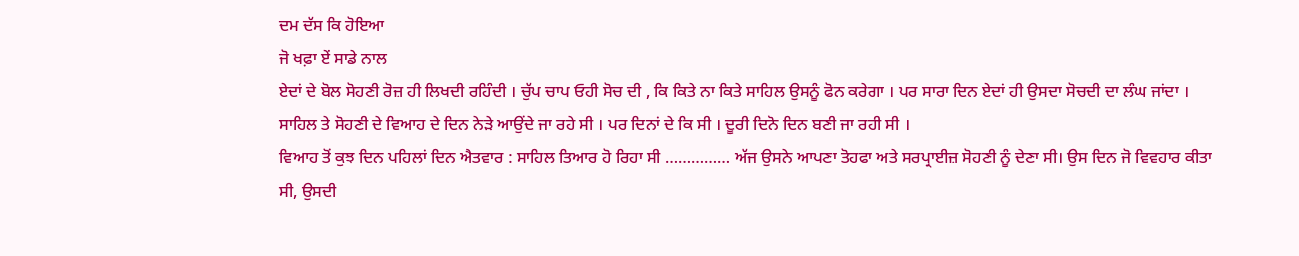ਦਮ ਦੱਸ ਕਿ ਹੋਇਆ
ਜੋ ਖਫ਼ਾ ਏਂ ਸਾਡੇ ਨਾਲ
ਏਦਾਂ ਦੇ ਬੋਲ ਸੋਹਣੀ ਰੋਜ਼ ਹੀ ਲਿਖਦੀ ਰਹਿੰਦੀ । ਚੁੱਪ ਚਾਪ ਓਹੀ ਸੋਚ ਦੀ , ਕਿ ਕਿਤੇ ਨਾ ਕਿਤੇ ਸਾਹਿਲ ਉਸਨੂੰ ਫੋਨ ਕਰੇਗਾ । ਪਰ ਸਾਰਾ ਦਿਨ ਏਦਾਂ ਹੀ ਉਸਦਾ ਸੋਚਦੀ ਦਾ ਲੰਘ ਜਾਂਦਾ ।
ਸਾਹਿਲ ਤੇ ਸੋਹਣੀ ਦੇ ਵਿਆਹ ਦੇ ਦਿਨ ਨੇੜੇ ਆਉਂਦੇ ਜਾ ਰਹੇ ਸੀ । ਪਰ ਦਿਨਾਂ ਦੇ ਕਿ ਸੀ । ਦੂਰੀ ਦਿਨੋ ਦਿਨ ਬਣੀ ਜਾ ਰਹੀ ਸੀ ।
ਵਿਆਹ ਤੋਂ ਕੁਝ ਦਿਨ ਪਹਿਲਾਂ ਦਿਨ ਐਤਵਾਰ : ਸਾਹਿਲ ਤਿਆਰ ਹੋ ਰਿਹਾ ਸੀ …………… ਅੱਜ ਉਸਨੇ ਆਪਣਾ ਤੋਹਫਾ ਅਤੇ ਸਰਪ੍ਰਾਈਜ਼ ਸੋਹਣੀ ਨੂੰ ਦੇਣਾ ਸੀ। ਉਸ ਦਿਨ ਜੋ ਵਿਵਹਾਰ ਕੀਤਾ ਸੀ, ਉਸਦੀ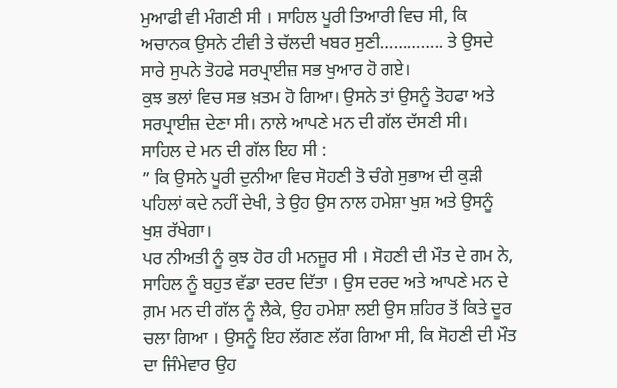ਮੁਆਫੀ ਵੀ ਮੰਗਣੀ ਸੀ । ਸਾਹਿਲ ਪੂਰੀ ਤਿਆਰੀ ਵਿਚ ਸੀ, ਕਿ ਅਚਾਨਕ ਉਸਨੇ ਟੀਵੀ ਤੇ ਚੱਲਦੀ ਖਬਰ ਸੁਣੀ………….. ਤੇ ਉਸਦੇ ਸਾਰੇ ਸੁਪਨੇ ਤੋਹਫੇ ਸਰਪ੍ਰਾਈਜ਼ ਸਭ ਖੁਆਰ ਹੋ ਗਏ।
ਕੁਝ ਭਲਾਂ ਵਿਚ ਸਭ ਖ਼ਤਮ ਹੋ ਗਿਆ। ਉਸਨੇ ਤਾਂ ਉਸਨੂੰ ਤੋਹਫਾ ਅਤੇ ਸਰਪ੍ਰਾਈਜ਼ ਦੇਣਾ ਸੀ। ਨਾਲੇ ਆਪਣੇ ਮਨ ਦੀ ਗੱਲ ਦੱਸਣੀ ਸੀ।
ਸਾਹਿਲ ਦੇ ਮਨ ਦੀ ਗੱਲ ਇਹ ਸੀ :
” ਕਿ ਉਸਨੇ ਪੂਰੀ ਦੁਨੀਆ ਵਿਚ ਸੋਹਣੀ ਤੋ ਚੰਗੇ ਸੁਭਾਅ ਦੀ ਕੁੜੀ ਪਹਿਲਾਂ ਕਦੇ ਨਹੀਂ ਦੇਖੀ, ਤੇ ਉਹ ਉਸ ਨਾਲ ਹਮੇਸ਼ਾ ਖੁਸ਼ ਅਤੇ ਉਸਨੂੰ ਖੁਸ਼ ਰੱਖੇਗਾ।
ਪਰ ਨੀਅਤੀ ਨੂੰ ਕੁਝ ਹੋਰ ਹੀ ਮਨਜ਼ੂਰ ਸੀ । ਸੋਹਣੀ ਦੀ ਮੌਤ ਦੇ ਗਮ ਨੇ, ਸਾਹਿਲ ਨੂੰ ਬਹੁਤ ਵੱਡਾ ਦਰਦ ਦਿੱਤਾ । ਉਸ ਦਰਦ ਅਤੇ ਆਪਣੇ ਮਨ ਦੇ ਗ਼ਮ ਮਨ ਦੀ ਗੱਲ ਨੂੰ ਲੈਕੇ, ਉਹ ਹਮੇਸ਼ਾ ਲਈ ਉਸ ਸ਼ਹਿਰ ਤੋਂ ਕਿਤੇ ਦੂਰ ਚਲਾ ਗਿਆ । ਉਸਨੂੰ ਇਹ ਲੱਗਣ ਲੱਗ ਗਿਆ ਸੀ, ਕਿ ਸੋਹਣੀ ਦੀ ਮੌਤ ਦਾ ਜਿੰਮੇਵਾਰ ਉਹ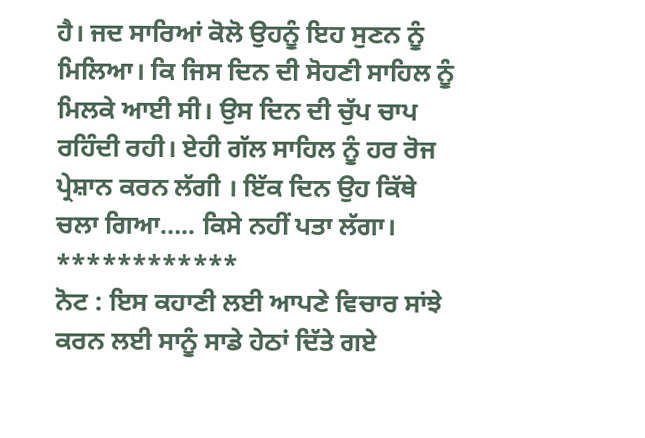ਹੈ। ਜਦ ਸਾਰਿਆਂ ਕੋਲੋ ਉਹਨੂੰ ਇਹ ਸੁਣਨ ਨੂੰ ਮਿਲਿਆ। ਕਿ ਜਿਸ ਦਿਨ ਦੀ ਸੋਹਣੀ ਸਾਹਿਲ ਨੂੰ ਮਿਲਕੇ ਆਈ ਸੀ। ਉਸ ਦਿਨ ਦੀ ਚੁੱਪ ਚਾਪ ਰਹਿੰਦੀ ਰਹੀ। ਏਹੀ ਗੱਲ ਸਾਹਿਲ ਨੂੰ ਹਰ ਰੋਜ ਪ੍ਰੇਸ਼ਾਨ ਕਰਨ ਲੱਗੀ । ਇੱਕ ਦਿਨ ਉਹ ਕਿੱਥੇ ਚਲਾ ਗਿਆ….. ਕਿਸੇ ਨਹੀਂ ਪਤਾ ਲੱਗਾ।
************
ਨੋਟ : ਇਸ ਕਹਾਣੀ ਲਈ ਆਪਣੇ ਵਿਚਾਰ ਸਾਂਝੇ ਕਰਨ ਲਈ ਸਾਨੂੰ ਸਾਡੇ ਹੇਠਾਂ ਦਿੱਤੇ ਗਏ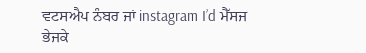ਵਟਸਐਪ ਨੰਬਰ ਜਾਂ instagram I’d ਮੈੱਸਜ ਭੇਜਕੇ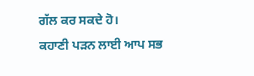ਗੱਲ ਕਰ ਸਕਦੇ ਹੋ।
ਕਹਾਣੀ ਪੜਨ ਲਾਈ ਆਪ ਸਭ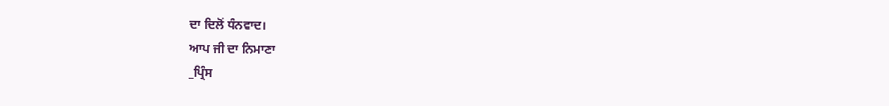ਦਾ ਦਿਲੋਂ ਧੰਨਵਾਦ।
ਆਪ ਜੀ ਦਾ ਨਿਮਾਣਾ
_ਪ੍ਰਿੰਸ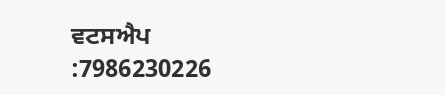ਵਟਸਐਪ :7986230226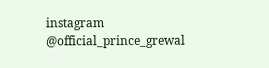instagram @official_prince_grewal